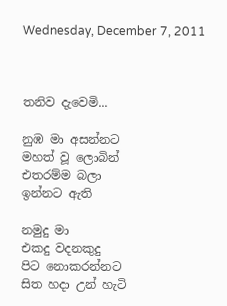Wednesday, December 7, 2011



තනිව දැවෙමි...

නුඹ මා අසන්නට
මහත් වූ ලොබින්
එතරම්ම බලා
ඉන්නට ඇති

නමුදු මා
එකදු වදනකුදු
පිට නොකරන්නට
සිත හදා උන් හැටි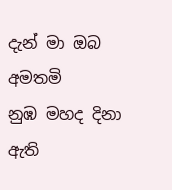දැන් මා ඔබ අමතමි
නුඹ මහද දිනා ඇති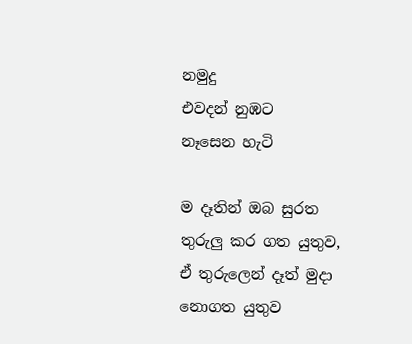නමුදු
එවදන් නුඹට
නෑසෙන හැටි

ම දෑතින් ඔබ සුරත
තුරුලු කර ගත යුතුව,
ඒ තුරුලෙන් දෑත් මුදා
නොගත යුතුව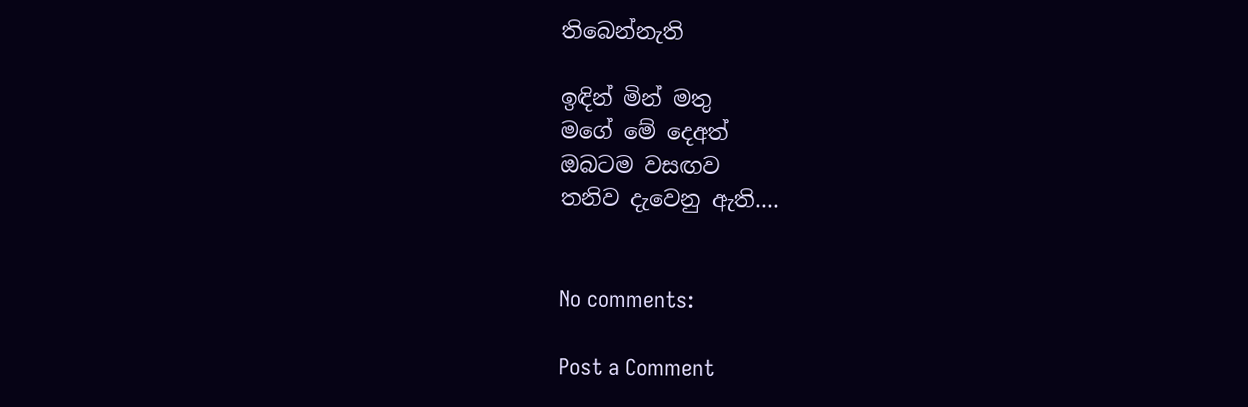තිබෙන්නැති

ඉඳින් මින් මතු
මගේ මේ දෙඅත්
ඔබටම වසඟව
තනිව දැවෙනු ඇති....


No comments:

Post a Comment